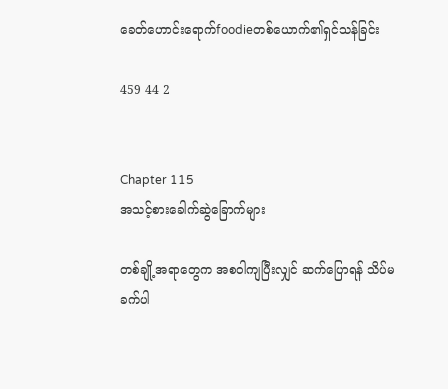ခေတ်ဟောင်းရောက်foodieတစ်ယောက်၏ရှင်သန်ခြင်း

459 44 2


Chapter 115
အသင့်စားခေါက်ဆွဲခြောက်များ

တစ်ချို့အရာတွေက အစဝါကျပြီးလျှင် ဆက်ပြောရန် သိပ်မခက်ပါ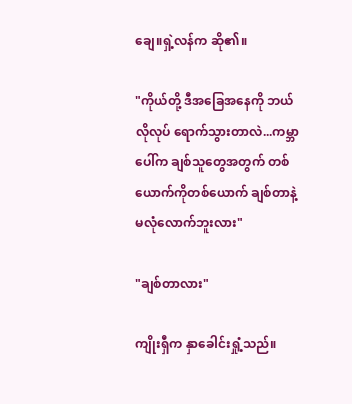ချေ။ရှဲ့လန်က ဆို၏။

"ကိုယ်တို့ ဒီအခြေအနေကို ဘယ်လိုလုပ် ရောက်သွားတာလဲ...ကမ္ဘာပေါ်က ချစ်သူတွေအတွက် တစ်ယောက်ကိုတစ်ယောက် ချစ်တာနဲ့ မလုံလောက်ဘူးလား"

"ချစ်တာလား"

ကျိုးရှီက နှာခေါင်းရှုံ့သည်။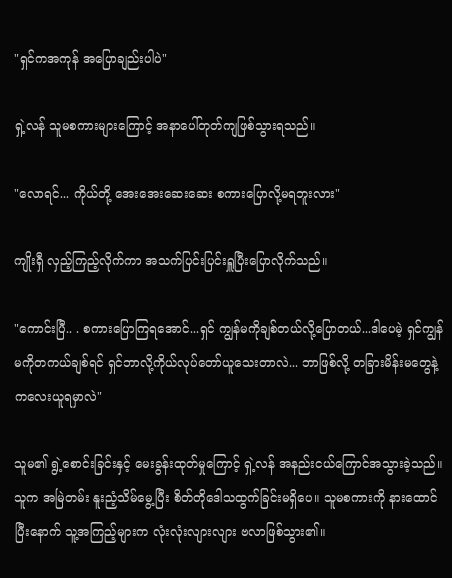"ရှင်ကအကုန် အပြောချည်းပါပဲ"

ရှဲ့လန် သူမစကားများကြောင့် အနာပေါ်တုတ်ကျဖြစ်သွားရသည်။

"လောရင်... ကိုယ်တို့ အေးအေးဆေးဆေး စကားပြောလို့မရဘူးလား"

ကျိုးရှီ လှည့်ကြည့်လိုက်ကာ အသက်ပြင်းပြင်းရှူပြီးပြောလိုက်သည်။

"ကောင်းပြီ.. . စကားပြောကြရအောင်...ရှင် ကျွန်မကိုချစ်တယ်လို့ပြောတယ်...ဒါပေမဲ့ ရှင်ကျွန်မကိုတကယ်ချစ်ရင် ရှင်ဘာလို့ကိုယ်လုပ်တော်ယူသေးတာလဲ... ဘာဖြစ်လို့ တခြားမိန်းမတွေနဲ့ ကလေးယူရမှာလဲ"

သူမ၏ ရွဲ့စောင်းခြင်းနှင့် မေးခွန်းထုတ်မှုကြောင့် ရှဲ့လန် အနည်းငယ်ကြောင်အသွားခဲ့သည်။ သူက အမြဲတမ်း နူးညံ့သိမ်မွေ့ပြီး စိတ်တိုဒေါသထွက်ခြင်းမရှိပေ။ သူမစကားကို နားထောင်ပြီးနောက် သူ့အကြည့်များက လုံးလုံးလျားလျား ဗလာဖြစ်သွား၏။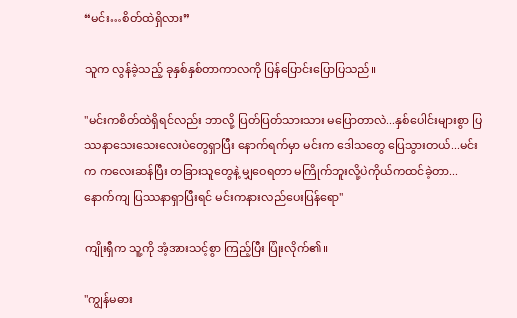“မင်း…စိတ်ထဲရှိလား”

သူက လွန်ခဲ့သည့် ခုနှစ်နှစ်တာကာလကို ပြန်ပြောင်းပြောပြသည်။

"မင်းကစိတ်ထဲရှိရင်လည်း ဘာလို့ ပြတ်ပြတ်သားသား မပြောတာလဲ...နှစ်ပေါင်းများစွာ ပြဿနာသေးသေးလေးပဲတွေရှာပြီး နောက်ရက်မှာ မင်းက ဒေါသတွေ ပြေသွားတယ်...မင်းက ကလေးဆန်ပြီး တခြားသူတွေနဲ့ မျှဝေရတာ မကြိုက်ဘူးလို့ပဲကိုယ်ကထင်ခဲ့တာ... နောက်ကျ ပြဿနာရှာပြီးရင် မင်းကနားလည်ပေးပြန်ရော"

ကျိုးရှီက သူ့ကို အံ့အားသင့်စွာ ကြည့်ပြီး ပြုံးလိုက်၏။

"ကျွန်မဓား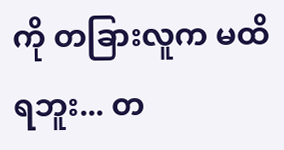ကို တခြားလူက မထိရဘူး... တ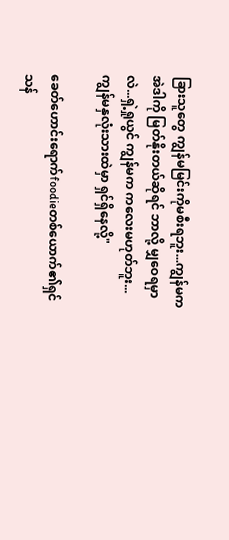ခြားသူတွေ ကျွန်မမြင်းကိုမစီးရဘူး...ကျွန်မက အဲဒါကို မြတ်နိုးတယ်ဆိုရင် ဘာလို့ မျှဝေရမှာလဲ...ရှဲ့ရှုယွင် ကျွန်မက ကလေးမဟုတ်ဘူး...ကျွန်မနှလုံးသားထဲမှာ ရှင်ရှိနေလို့"

ခေတ်ဟောင်းရောက်foodieတစ်ယောက်၏ရှင်သန်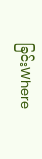ခြင်းWhere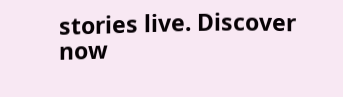stories live. Discover now